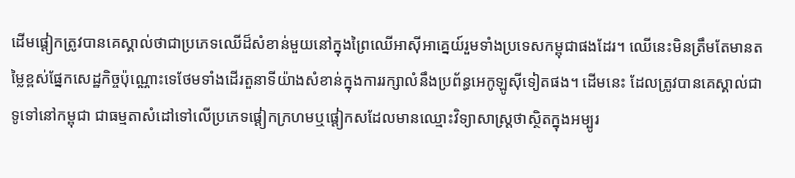ដើមផ្តៀកត្រូវបានគេស្គាល់ថាជាប្រភេទឈើដ៏សំខាន់មួយនៅក្នុងព្រៃឈើអាស៊ីអាគ្នេយ៍រួមទាំងប្រទេសកម្ពុជាផងដែរ។ ឈើនេះមិនត្រឹមតែមានតម្លៃខ្ពស់ផ្នែកសេដ្ឋកិច្ចប៉ុណ្ណោះទេថែមទាំងដើរតួនាទីយ៉ាងសំខាន់ក្នុងការរក្សាលំនឹងប្រព័ន្ធអេកូឡូស៊ីទៀតផង។ ដើមនេះ ដែលត្រូវបានគេស្គាល់ជាទូទៅនៅកម្ពុជា ជាធម្មតាសំដៅទៅលើប្រភេទផ្តៀកក្រហមឬផ្តៀកសដែលមានឈ្មោះវិទ្យាសាស្ត្រថាស្ថិតក្នុងអម្បូរ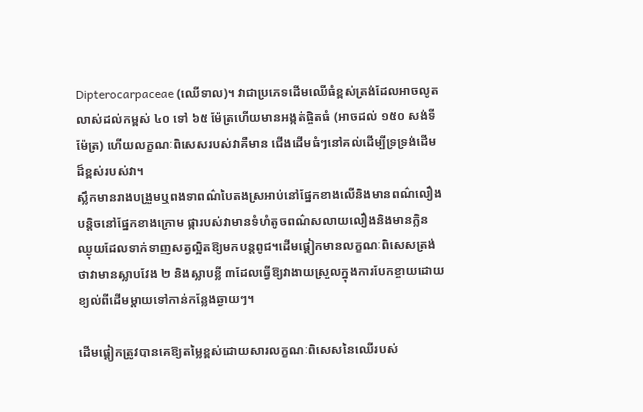Dipterocarpaceae (ឈើទាល)។ វាជាប្រភេទដើមឈើធំខ្ពស់ត្រង់ដែលអាចលូតលាស់ដល់កម្ពស់ ៤០ ទៅ ៦៥ ម៉ែត្រហើយមានអង្កត់ផ្ចិតធំ (អាចដល់ ១៥០ សង់ទីម៉ែត្រ) ហើយលក្ខណៈពិសេសរបស់វាគឺមាន ជើងដើមធំៗនៅគល់ដើម្បីទ្រទ្រង់ដើមដ៏ខ្ពស់របស់វា។
ស្លឹកមានរាងបង្រួមឬពងទាពណ៌បៃតងស្រអាប់នៅផ្នែកខាងលើនិងមានពណ៌លឿងបន្តិចនៅផ្នែកខាងក្រោម ផ្ការបស់វាមានទំហំតូចពណ៌សលាយលឿងនិងមានក្លិនឈ្ងុយដែលទាក់ទាញសត្វល្អិតឱ្យមកបន្តពូជ។ដើមផ្តៀកមានលក្ខណៈពិសេសត្រង់ថាវាមានស្លាបវែង ២ និងស្លាបខ្លី ៣ដែលធ្វើឱ្យវាងាយស្រួលក្នុងការបែកខ្ចាយដោយខ្យល់ពីដើមម្តាយទៅកាន់កន្លែងឆ្ងាយៗ។

ដើមផ្តៀកត្រូវបានគេឱ្យតម្លៃខ្ពស់ដោយសារលក្ខណៈពិសេសនៃឈើរបស់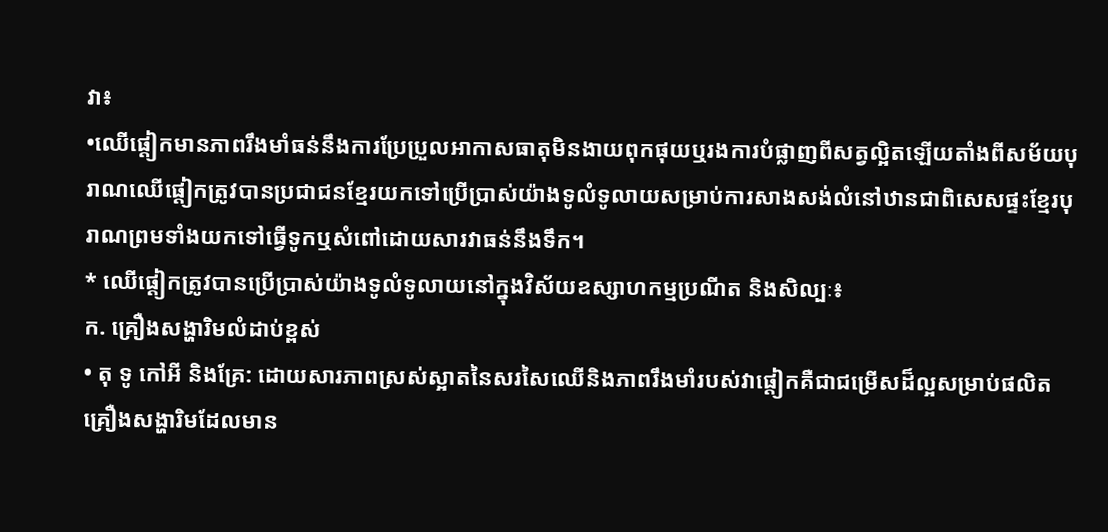វា៖
•ឈើផ្តៀកមានភាពរឹងមាំធន់នឹងការប្រែប្រួលអាកាសធាតុមិនងាយពុកផុយឬរងការបំផ្លាញពីសត្វល្អិតឡើយតាំងពីសម័យបុរាណឈើផ្តៀកត្រូវបានប្រជាជនខ្មែរយកទៅប្រើប្រាស់យ៉ាងទូលំទូលាយសម្រាប់ការសាងសង់លំនៅឋានជាពិសេសផ្ទះខ្មែរបុរាណព្រមទាំងយកទៅធ្វើទូកឬសំពៅដោយសារវាធន់នឹងទឹក។
* ឈើផ្តៀកត្រូវបានប្រើប្រាស់យ៉ាងទូលំទូលាយនៅក្នុងវិស័យឧស្សាហកម្មប្រណីត និងសិល្បៈ៖
ក. គ្រឿងសង្ហារិមលំដាប់ខ្ពស់
• តុ ទូ កៅអី និងគ្រែ: ដោយសារភាពស្រស់ស្អាតនៃសរសៃឈើនិងភាពរឹងមាំរបស់វាផ្តៀកគឺជាជម្រើសដ៏ល្អសម្រាប់ផលិតគ្រឿងសង្ហារិមដែលមាន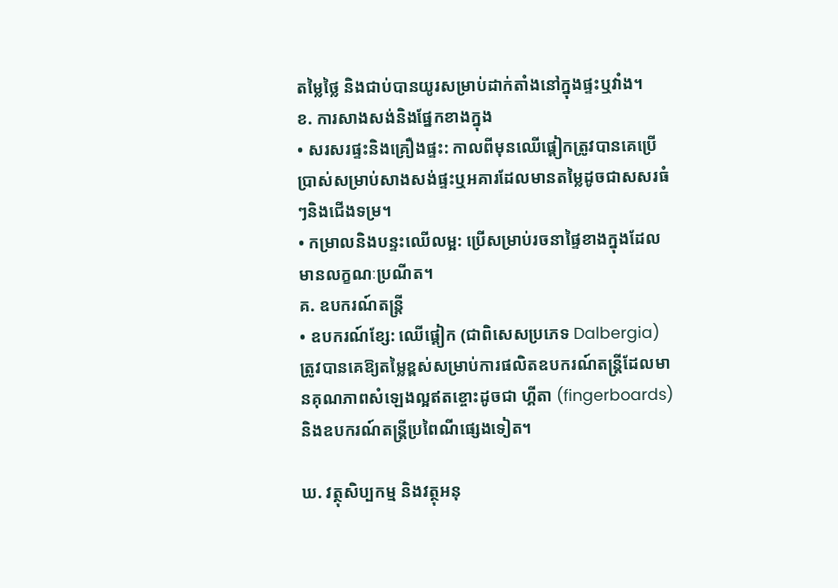តម្លៃថ្លៃ និងជាប់បានយូរសម្រាប់ដាក់តាំងនៅក្នុងផ្ទះឬវាំង។
ខ. ការសាងសង់និងផ្នែកខាងក្នុង
• សរសរផ្ទះនិងគ្រឿងផ្ទះ: កាលពីមុនឈើផ្តៀកត្រូវបានគេប្រើប្រាស់សម្រាប់សាងសង់ផ្ទះឬអគារដែលមានតម្លៃដូចជាសសរធំៗនិងជើងទម្រ។
• កម្រាលនិងបន្ទះឈើលម្អ: ប្រើសម្រាប់រចនាផ្ទៃខាងក្នុងដែលមានលក្ខណៈប្រណីត។
គ. ឧបករណ៍តន្ត្រី
• ឧបករណ៍ខ្សែ: ឈើផ្តៀក (ជាពិសេសប្រភេទ Dalbergia) ត្រូវបានគេឱ្យតម្លៃខ្ពស់សម្រាប់ការផលិតឧបករណ៍តន្រ្តីដែលមានគុណភាពសំឡេងល្អឥតខ្ចោះដូចជា ហ្គីតា (fingerboards) និងឧបករណ៍តន្ត្រីប្រពៃណីផ្សេងទៀត។

ឃ. វត្ថុសិប្បកម្ម និងវត្ថុអនុ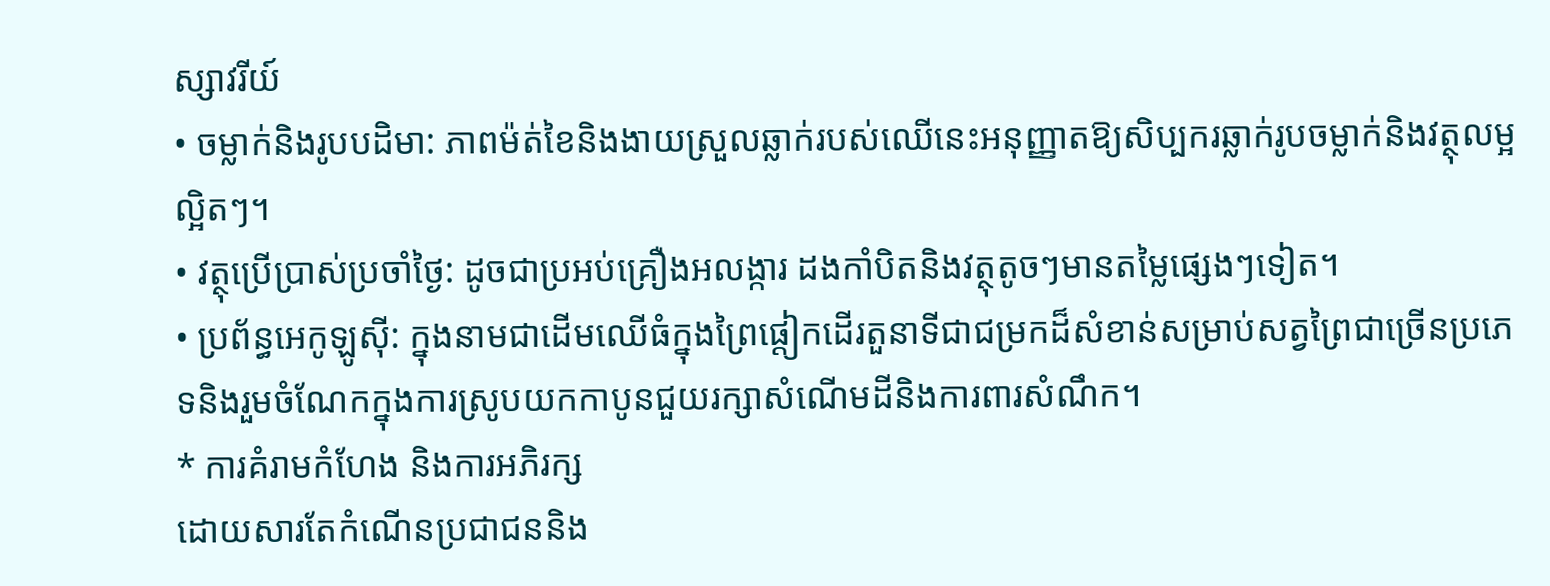ស្សាវរីយ៍
• ចម្លាក់និងរូបបដិមា: ភាពម៉ត់ខៃនិងងាយស្រួលឆ្លាក់របស់ឈើនេះអនុញ្ញាតឱ្យសិប្បករឆ្លាក់រូបចម្លាក់និងវត្ថុលម្អល្អិតៗ។
• វត្ថុប្រើប្រាស់ប្រចាំថ្ងៃ: ដូចជាប្រអប់គ្រឿងអលង្ការ ដងកាំបិតនិងវត្ថុតូចៗមានតម្លៃផ្សេងៗទៀត។
• ប្រព័ន្ធអេកូឡូស៊ី: ក្នុងនាមជាដើមឈើធំក្នុងព្រៃផ្តៀកដើរតួនាទីជាជម្រកដ៏សំខាន់សម្រាប់សត្វព្រៃជាច្រើនប្រភេទនិងរួមចំណែកក្នុងការស្រូបយកកាបូនជួយរក្សាសំណើមដីនិងការពារសំណឹក។
* ការគំរាមកំហែង និងការអភិរក្ស
ដោយសារតែកំណើនប្រជាជននិង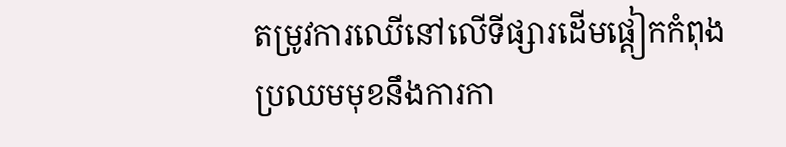តម្រូវការឈើនៅលើទីផ្សារដើមផ្តៀកកំពុងប្រឈមមុខនឹងការកា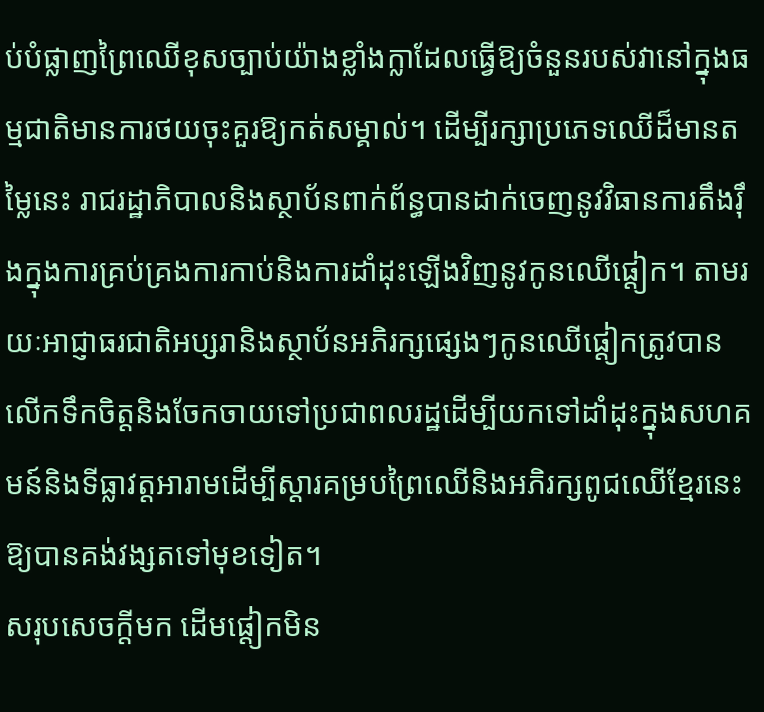ប់បំផ្លាញព្រៃឈើខុសច្បាប់យ៉ាងខ្លាំងក្លាដែលធ្វើឱ្យចំនួនរបស់វានៅក្នុងធម្មជាតិមានការថយចុះគួរឱ្យកត់សម្គាល់។ ដើម្បីរក្សាប្រភេទឈើដ៏មានតម្លៃនេះ រាជរដ្ឋាភិបាលនិងស្ថាប័នពាក់ព័ន្ធបានដាក់ចេញនូវវិធានការតឹងរ៉ឹងក្នុងការគ្រប់គ្រងការកាប់និងការដាំដុះឡើងវិញនូវកូនឈើផ្តៀក។ តាមរយៈអាជ្ញាធរជាតិអប្សរានិងស្ថាប័នអភិរក្សផ្សេងៗកូនឈើផ្តៀកត្រូវបានលើកទឹកចិត្តនិងចែកចាយទៅប្រជាពលរដ្ឋដើម្បីយកទៅដាំដុះក្នុងសហគមន៍និងទីធ្លាវត្តអារាមដើម្បីស្តារគម្របព្រៃឈើនិងអភិរក្សពូជឈើខ្មែរនេះឱ្យបានគង់វង្សតទៅមុខទៀត។
សរុបសេចក្តីមក ដើមផ្តៀកមិន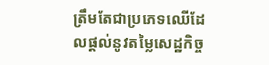ត្រឹមតែជាប្រភេទឈើដែលផ្តល់នូវតម្លៃសេដ្ឋកិច្ច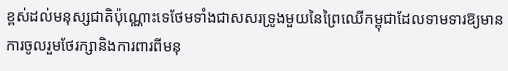ខ្ពស់ដល់មនុស្សជាតិប៉ុណ្ណោះទេថែមទាំងជាសសរទ្រូងមួយនៃព្រៃឈើកម្ពុជាដែលទាមទារឱ្យមានការចូលរួមថែរក្សានិងការពារពីមនុ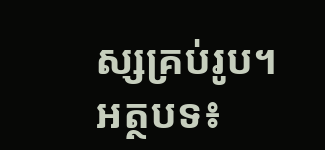ស្សគ្រប់រូប។
អត្ថបទ៖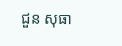ជួន សុធា